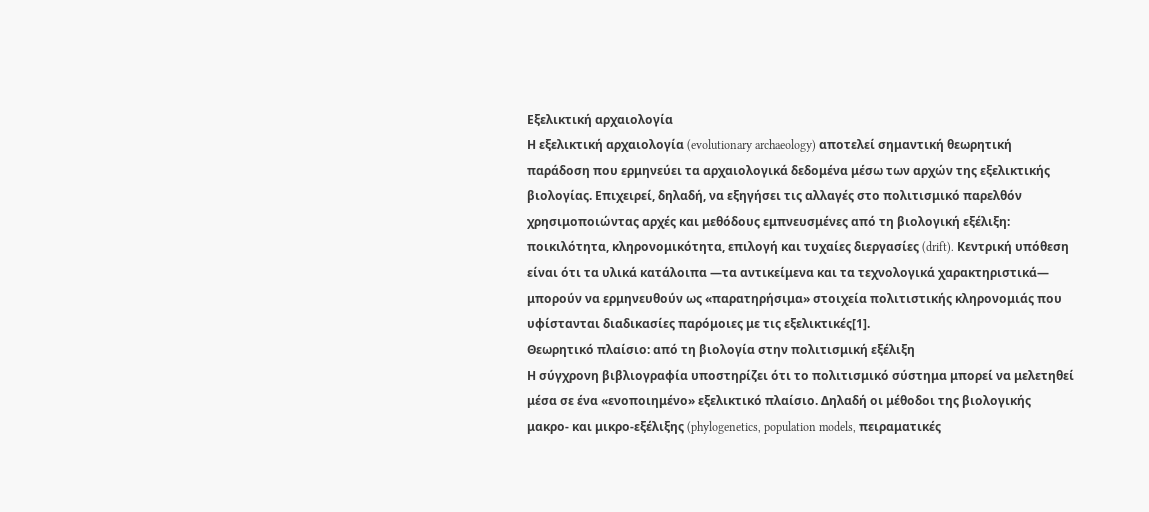Εξελικτική αρχαιολογία
Η εξελικτική αρχαιολογία (evolutionary archaeology) αποτελεί σημαντική θεωρητική παράδοση που ερμηνεύει τα αρχαιολογικά δεδομένα μέσω των αρχών της εξελικτικής βιολογίας. Επιχειρεί, δηλαδή, να εξηγήσει τις αλλαγές στο πολιτισμικό παρελθόν χρησιμοποιώντας αρχές και μεθόδους εμπνευσμένες από τη βιολογική εξέλιξη: ποικιλότητα, κληρονομικότητα, επιλογή και τυχαίες διεργασίες (drift). Κεντρική υπόθεση είναι ότι τα υλικά κατάλοιπα —τα αντικείμενα και τα τεχνολογικά χαρακτηριστικά— μπορούν να ερμηνευθούν ως «παρατηρήσιμα» στοιχεία πολιτιστικής κληρονομιάς που υφίστανται διαδικασίες παρόμοιες με τις εξελικτικές[1].
Θεωρητικό πλαίσιο: από τη βιολογία στην πολιτισμική εξέλιξη
Η σύγχρονη βιβλιογραφία υποστηρίζει ότι το πολιτισμικό σύστημα μπορεί να μελετηθεί μέσα σε ένα «ενοποιημένο» εξελικτικό πλαίσιο. Δηλαδή οι μέθοδοι της βιολογικής μακρο- και μικρο-εξέλιξης (phylogenetics, population models, πειραματικές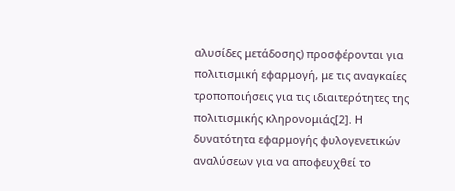αλυσίδες μετάδοσης) προσφέρονται για πολιτισμική εφαρμογή, με τις αναγκαίες τροποποιήσεις για τις ιδιαιτερότητες της πολιτισμικής κληρονομιάς[2]. Η δυνατότητα εφαρμογής φυλογενετικών αναλύσεων για να αποφευχθεί το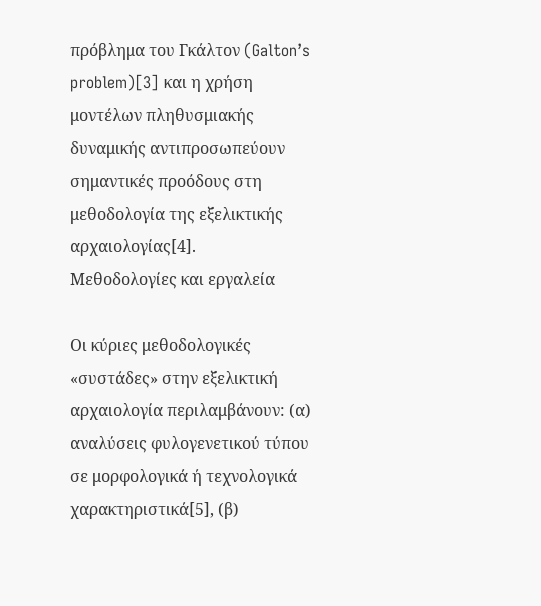πρόβλημα του Γκάλτον (Galton’s problem)[3] και η χρήση μοντέλων πληθυσμιακής δυναμικής αντιπροσωπεύουν σημαντικές προόδους στη μεθοδολογία της εξελικτικής αρχαιολογίας[4].
Μεθοδολογίες και εργαλεία

Οι κύριες μεθοδολογικές «συστάδες» στην εξελικτική αρχαιολογία περιλαμβάνουν: (α) αναλύσεις φυλογενετικού τύπου σε μορφολογικά ή τεχνολογικά χαρακτηριστικά[5], (β)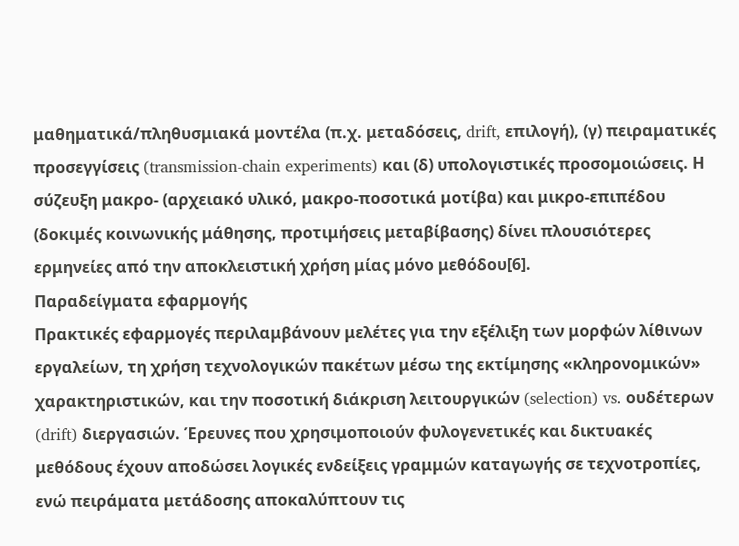μαθηματικά/πληθυσμιακά μοντέλα (π.χ. μεταδόσεις, drift, επιλογή), (γ) πειραματικές προσεγγίσεις (transmission-chain experiments) και (δ) υπολογιστικές προσομοιώσεις. Η σύζευξη μακρο- (αρχειακό υλικό, μακρο-ποσοτικά μοτίβα) και μικρο-επιπέδου (δοκιμές κοινωνικής μάθησης, προτιμήσεις μεταβίβασης) δίνει πλουσιότερες ερμηνείες από την αποκλειστική χρήση μίας μόνο μεθόδου[6].
Παραδείγματα εφαρμογής
Πρακτικές εφαρμογές περιλαμβάνουν μελέτες για την εξέλιξη των μορφών λίθινων εργαλείων, τη χρήση τεχνολογικών πακέτων μέσω της εκτίμησης «κληρονομικών» χαρακτηριστικών, και την ποσοτική διάκριση λειτουργικών (selection) vs. ουδέτερων (drift) διεργασιών. Έρευνες που χρησιμοποιούν φυλογενετικές και δικτυακές μεθόδους έχουν αποδώσει λογικές ενδείξεις γραμμών καταγωγής σε τεχνοτροπίες, ενώ πειράματα μετάδοσης αποκαλύπτουν τις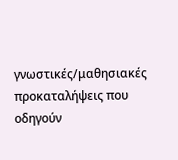γνωστικές/μαθησιακές προκαταλήψεις που οδηγούν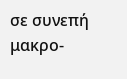σε συνεπή μακρο-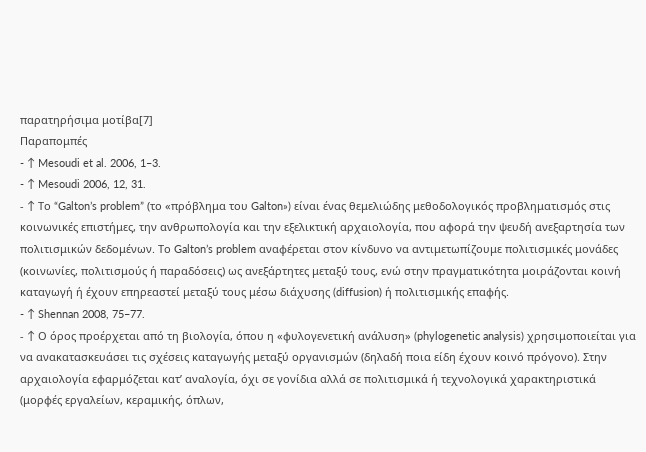παρατηρήσιμα μοτίβα[7]
Παραπομπές
- ↑ Mesoudi et al. 2006, 1–3.
- ↑ Mesoudi 2006, 12, 31.
- ↑ Το “Galton’s problem” (το «πρόβλημα του Galton») είναι ένας θεμελιώδης μεθοδολογικός προβληματισμός στις κοινωνικές επιστήμες, την ανθρωπολογία και την εξελικτική αρχαιολογία, που αφορά την ψευδή ανεξαρτησία των πολιτισμικών δεδομένων. Το Galton’s problem αναφέρεται στον κίνδυνο να αντιμετωπίζουμε πολιτισμικές μονάδες (κοινωνίες, πολιτισμούς ή παραδόσεις) ως ανεξάρτητες μεταξύ τους, ενώ στην πραγματικότητα μοιράζονται κοινή καταγωγή ή έχουν επηρεαστεί μεταξύ τους μέσω διάχυσης (diffusion) ή πολιτισμικής επαφής.
- ↑ Shennan 2008, 75–77.
- ↑ Ο όρος προέρχεται από τη βιολογία, όπου η «φυλογενετική ανάλυση» (phylogenetic analysis) χρησιμοποιείται για να ανακατασκευάσει τις σχέσεις καταγωγής μεταξύ οργανισμών (δηλαδή ποια είδη έχουν κοινό πρόγονο). Στην αρχαιολογία εφαρμόζεται κατ’ αναλογία, όχι σε γονίδια αλλά σε πολιτισμικά ή τεχνολογικά χαρακτηριστικά (μορφές εργαλείων, κεραμικής, όπλων,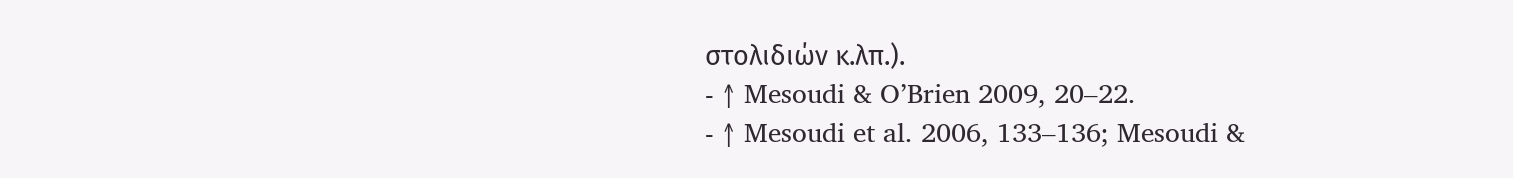στολιδιών κ.λπ.).
- ↑ Mesoudi & O’Brien 2009, 20–22.
- ↑ Mesoudi et al. 2006, 133–136; Mesoudi &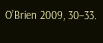O’Brien 2009, 30–33.